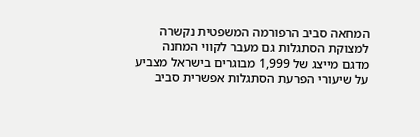המחאה סביב הרפורמה המשפטית נקשרה למצוקת הסתגלות גם מעבר לקווי המחנה
מדגם מייצג של 1,999 מבוגרים בישראל מצביע על שיעורי הפרעת הסתגלות אפשרית סביב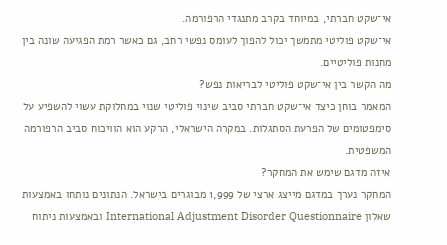אי־שקט חברתי, במיוחד בקרב מתנגדי הרפורמה.
אי־שקט פוליטי מתמשך יכול להפוך לעומס נפשי רחב, גם כאשר רמת הפגיעה שונה בין מחנות פוליטיים.
מה הקשר בין אי־שקט פוליטי לבריאות נפש?
המאמר בוחן כיצד אי־שקט חברתי סביב שינוי פוליטי שנוי במחלוקת עשוי להשפיע על סימפטומים של הפרעת הסתגלות. במקרה הישראלי, הרקע הוא הוויכוח סביב הרפורמה המשפטית.
איזה מדגם שימש את המחקר?
המחקר נערך במדגם מייצג ארצי של 1,999 מבוגרים בישראל. הנתונים נותחו באמצעות שאלון International Adjustment Disorder Questionnaire ובאמצעות ניתוח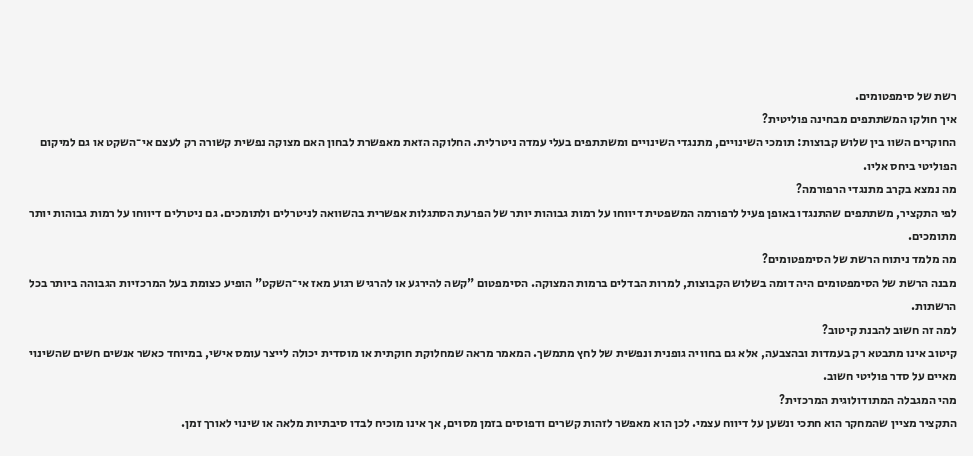רשת של סימפטומים.
איך חולקו המשתתפים מבחינה פוליטית?
החוקרים השוו בין שלוש קבוצות: תומכי השינויים, מתנגדי השינויים ומשתתפים בעלי עמדה ניטרלית. החלוקה הזאת מאפשרת לבחון האם מצוקה נפשית קשורה רק לעצם אי־השקט או גם למיקום הפוליטי ביחס אליו.
מה נמצא בקרב מתנגדי הרפורמה?
לפי התקציר, משתתפים שהתנגדו באופן פעיל לרפורמה המשפטית דיווחו על רמות גבוהות יותר של הפרעת הסתגלות אפשרית בהשוואה לניטרלים ולתומכים. גם ניטרלים דיווחו על רמות גבוהות יותר מתומכים.
מה מלמד ניתוח הרשת של הסימפטומים?
מבנה הרשת של הסימפטומים היה דומה בשלוש הקבוצות, למרות הבדלים ברמות המצוקה. הסימפטום "קשה להירגע או להרגיש רגוע מאז אי־השקט" הופיע כצומת בעל המרכזיות הגבוהה ביותר בכל הרשתות.
למה זה חשוב להבנת קיטוב?
קיטוב אינו מתבטא רק בעמדות ובהצבעה, אלא גם בחוויה גופנית ונפשית של לחץ מתמשך. המאמר מראה שמחלוקת חוקתית או מוסדית יכולה לייצר עומס אישי, במיוחד כאשר אנשים חשים שהשינוי מאיים על סדר פוליטי חשוב.
מהי המגבלה המתודולוגית המרכזית?
התקציר מציין שהמחקר הוא חתכי ונשען על דיווח עצמי. לכן הוא מאפשר לזהות קשרים ודפוסים בזמן מסוים, אך אינו מוכיח לבדו סיבתיות מלאה או שינוי לאורך זמן.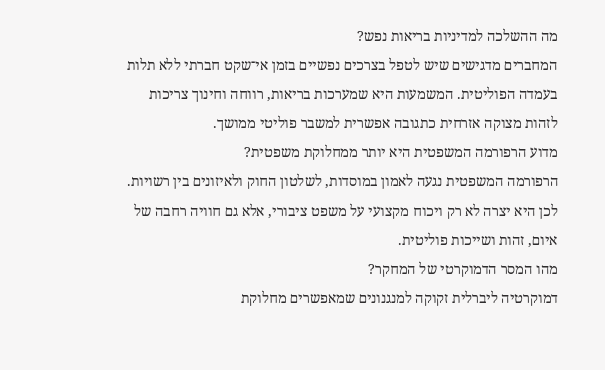מה ההשלכה למדיניות בריאות נפש?
המחברים מדגישים שיש לטפל בצרכים נפשיים בזמן אי־שקט חברתי ללא תלות בעמדה הפוליטית. המשמעות היא שמערכות בריאות, רווחה וחינוך צריכות לזהות מצוקה אזרחית כתגובה אפשרית למשבר פוליטי ממושך.
מדוע הרפורמה המשפטית היא יותר ממחלוקת משפטית?
הרפורמה המשפטית נגעה לאמון במוסדות, לשלטון החוק ולאיזונים בין רשויות. לכן היא יצרה לא רק ויכוח מקצועי על משפט ציבורי, אלא גם חוויה רחבה של איום, זהות ושייכות פוליטית.
מהו המסר הדמוקרטי של המחקר?
דמוקרטיה ליברלית זקוקה למנגנונים שמאפשרים מחלוקת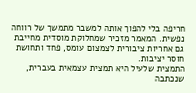חריפה בלי להפוך אותה למשבר מתמשך של רווחה נפשית. המאמר מזכיר שמחלוקת מוסדית מחייבת גם אחריות ציבורית לצמצום עומס, פחד ותחושת חוסר יציבות.
התמצית שלעיל היא תמצית עצמאית בעברית, שנכתבה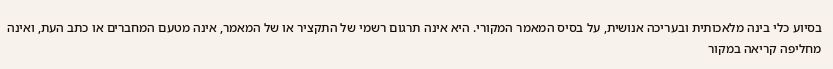בסיוע כלי בינה מלאכותית ובעריכה אנושית, על בסיס המאמר המקורי. היא אינה תרגום רשמי של התקציר או של המאמר, אינה מטעם המחברים או כתב העת, ואינה מחליפה קריאה במקור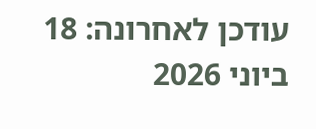עודכן לאחרונה: 18 ביוני 2026